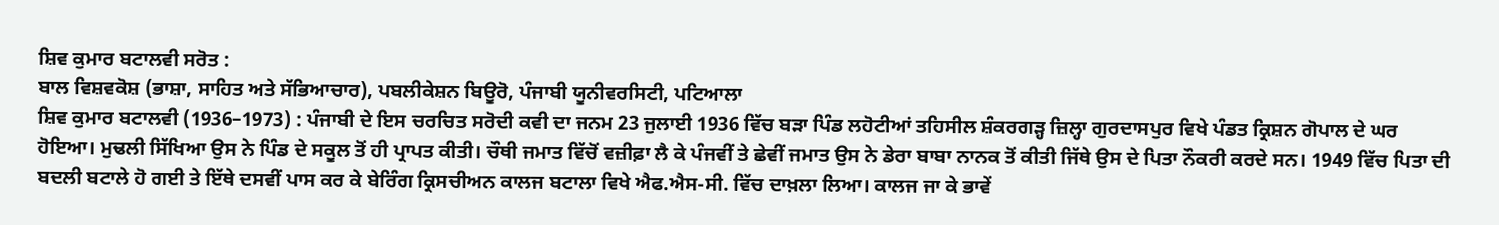ਸ਼ਿਵ ਕੁਮਾਰ ਬਟਾਲਵੀ ਸਰੋਤ :
ਬਾਲ ਵਿਸ਼ਵਕੋਸ਼ (ਭਾਸ਼ਾ, ਸਾਹਿਤ ਅਤੇ ਸੱਭਿਆਚਾਰ), ਪਬਲੀਕੇਸ਼ਨ ਬਿਊਰੋ, ਪੰਜਾਬੀ ਯੂਨੀਵਰਸਿਟੀ, ਪਟਿਆਲਾ
ਸ਼ਿਵ ਕੁਮਾਰ ਬਟਾਲਵੀ (1936–1973) : ਪੰਜਾਬੀ ਦੇ ਇਸ ਚਰਚਿਤ ਸਰੋਦੀ ਕਵੀ ਦਾ ਜਨਮ 23 ਜੁਲਾਈ 1936 ਵਿੱਚ ਬੜਾ ਪਿੰਡ ਲਹੋਟੀਆਂ ਤਹਿਸੀਲ ਸ਼ੰਕਰਗੜ੍ਹ ਜ਼ਿਲ੍ਹਾ ਗੁਰਦਾਸਪੁਰ ਵਿਖੇ ਪੰਡਤ ਕ੍ਰਿਸ਼ਨ ਗੋਪਾਲ ਦੇ ਘਰ ਹੋਇਆ। ਮੁਢਲੀ ਸਿੱਖਿਆ ਉਸ ਨੇ ਪਿੰਡ ਦੇ ਸਕੂਲ ਤੋਂ ਹੀ ਪ੍ਰਾਪਤ ਕੀਤੀ। ਚੌਥੀ ਜਮਾਤ ਵਿੱਚੋਂ ਵਜ਼ੀਫ਼ਾ ਲੈ ਕੇ ਪੰਜਵੀਂ ਤੇ ਛੇਵੀਂ ਜਮਾਤ ਉਸ ਨੇ ਡੇਰਾ ਬਾਬਾ ਨਾਨਕ ਤੋਂ ਕੀਤੀ ਜਿੱਥੇ ਉਸ ਦੇ ਪਿਤਾ ਨੌਕਰੀ ਕਰਦੇ ਸਨ। 1949 ਵਿੱਚ ਪਿਤਾ ਦੀ ਬਦਲੀ ਬਟਾਲੇ ਹੋ ਗਈ ਤੇ ਇੱਥੇ ਦਸਵੀਂ ਪਾਸ ਕਰ ਕੇ ਬੇਰਿੰਗ ਕ੍ਰਿਸਚੀਅਨ ਕਾਲਜ ਬਟਾਲਾ ਵਿਖੇ ਐਫ.ਐਸ-ਸੀ. ਵਿੱਚ ਦਾਖ਼ਲਾ ਲਿਆ। ਕਾਲਜ ਜਾ ਕੇ ਭਾਵੇਂ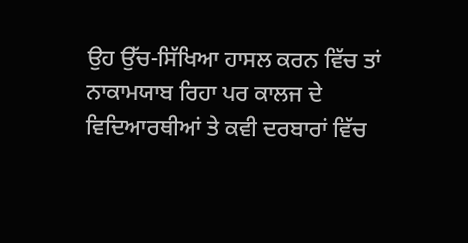ਉਹ ਉੱਚ-ਸਿੱਖਿਆ ਹਾਸਲ ਕਰਨ ਵਿੱਚ ਤਾਂ ਨਾਕਾਮਯਾਬ ਰਿਹਾ ਪਰ ਕਾਲਜ ਦੇ ਵਿਦਿਆਰਥੀਆਂ ਤੇ ਕਵੀ ਦਰਬਾਰਾਂ ਵਿੱਚ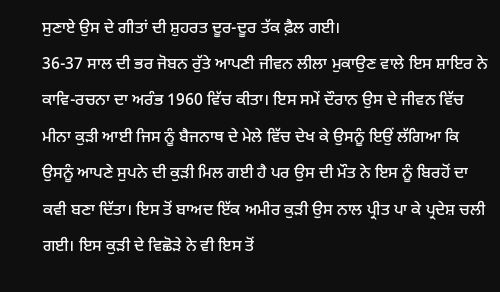ਸੁਣਾਏ ਉਸ ਦੇ ਗੀਤਾਂ ਦੀ ਸ਼ੁਹਰਤ ਦੂਰ-ਦੂਰ ਤੱਕ ਫ਼ੈਲ ਗਈ।
36-37 ਸਾਲ ਦੀ ਭਰ ਜੋਬਨ ਰੁੱਤੇ ਆਪਣੀ ਜੀਵਨ ਲੀਲਾ ਮੁਕਾਉਣ ਵਾਲੇ ਇਸ ਸ਼ਾਇਰ ਨੇ ਕਾਵਿ-ਰਚਨਾ ਦਾ ਅਰੰਭ 1960 ਵਿੱਚ ਕੀਤਾ। ਇਸ ਸਮੇਂ ਦੌਰਾਨ ਉਸ ਦੇ ਜੀਵਨ ਵਿੱਚ ਮੀਨਾ ਕੁੜੀ ਆਈ ਜਿਸ ਨੂੰ ਬੈਜਨਾਥ ਦੇ ਮੇਲੇ ਵਿੱਚ ਦੇਖ ਕੇ ਉਸਨੂੰ ਇਉਂ ਲੱਗਿਆ ਕਿ ਉਸਨੂੰ ਆਪਣੇ ਸੁਪਨੇ ਦੀ ਕੁੜੀ ਮਿਲ ਗਈ ਹੈ ਪਰ ਉਸ ਦੀ ਮੌਤ ਨੇ ਇਸ ਨੂੰ ਬਿਰਹੋਂ ਦਾ ਕਵੀ ਬਣਾ ਦਿੱਤਾ। ਇਸ ਤੋਂ ਬਾਅਦ ਇੱਕ ਅਮੀਰ ਕੁੜੀ ਉਸ ਨਾਲ ਪ੍ਰੀਤ ਪਾ ਕੇ ਪ੍ਰਦੇਸ਼ ਚਲੀ ਗਈ। ਇਸ ਕੁੜੀ ਦੇ ਵਿਛੋੜੇ ਨੇ ਵੀ ਇਸ ਤੋਂ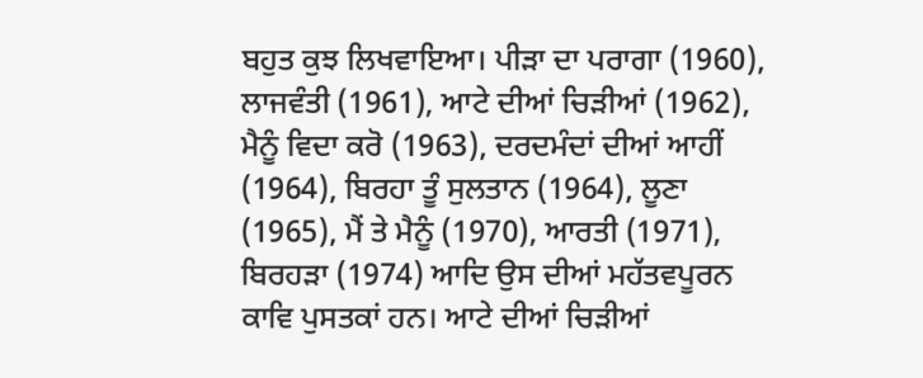ਬਹੁਤ ਕੁਝ ਲਿਖਵਾਇਆ। ਪੀੜਾ ਦਾ ਪਰਾਗਾ (1960), ਲਾਜਵੰਤੀ (1961), ਆਟੇ ਦੀਆਂ ਚਿੜੀਆਂ (1962), ਮੈਨੂੰ ਵਿਦਾ ਕਰੋ (1963), ਦਰਦਮੰਦਾਂ ਦੀਆਂ ਆਹੀਂ (1964), ਬਿਰਹਾ ਤੂੰ ਸੁਲਤਾਨ (1964), ਲੂਣਾ (1965), ਮੈਂ ਤੇ ਮੈਨੂੰ (1970), ਆਰਤੀ (1971), ਬਿਰਹੜਾ (1974) ਆਦਿ ਉਸ ਦੀਆਂ ਮਹੱਤਵਪੂਰਨ ਕਾਵਿ ਪੁਸਤਕਾਂ ਹਨ। ਆਟੇ ਦੀਆਂ ਚਿੜੀਆਂ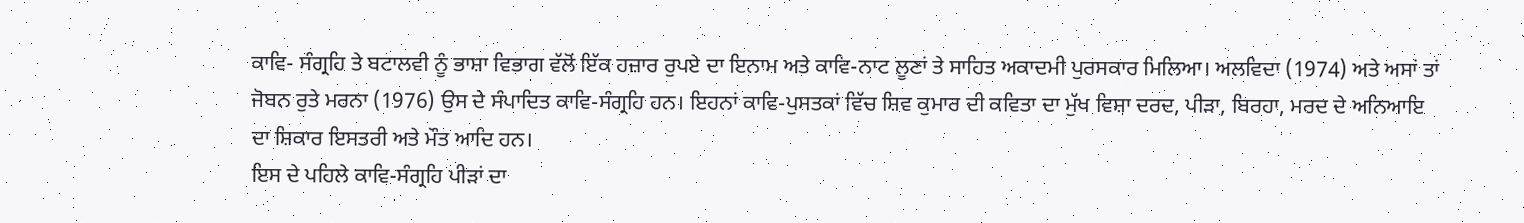ਕਾਵਿ- ਸੰਗ੍ਰਹਿ ਤੇ ਬਟਾਲਵੀ ਨੂੰ ਭਾਸ਼ਾ ਵਿਭਾਗ ਵੱਲੋਂ ਇੱਕ ਹਜ਼ਾਰ ਰੁਪਏ ਦਾ ਇਨਾਮ ਅਤੇ ਕਾਵਿ-ਨਾਟ ਲੂਣਾਂ ਤੇ ਸਾਹਿਤ ਅਕਾਦਮੀ ਪੁਰਸਕਾਰ ਮਿਲਿਆ। ਅਲਵਿਦਾ (1974) ਅਤੇ ਅਸਾਂ ਤਾਂ ਜੋਬਨ ਰੁਤੇ ਮਰਨਾ (1976) ਉਸ ਦੇ ਸੰਪਾਦਿਤ ਕਾਵਿ-ਸੰਗ੍ਰਹਿ ਹਨ। ਇਹਨਾਂ ਕਾਵਿ-ਪੁਸਤਕਾਂ ਵਿੱਚ ਸ਼ਿਵ ਕੁਮਾਰ ਦੀ ਕਵਿਤਾ ਦਾ ਮੁੱਖ ਵਿਸ਼ਾ ਦਰਦ, ਪੀੜਾ, ਬਿਰਹਾ, ਮਰਦ ਦੇ ਅਨਿਆਇ ਦਾ ਸ਼ਿਕਾਰ ਇਸਤਰੀ ਅਤੇ ਮੌਤ ਆਦਿ ਹਨ।
ਇਸ ਦੇ ਪਹਿਲੇ ਕਾਵਿ-ਸੰਗ੍ਰਹਿ ਪੀੜਾਂ ਦਾ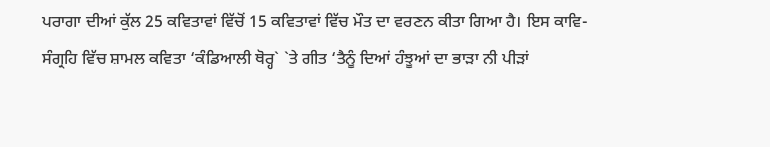ਪਰਾਗਾ ਦੀਆਂ ਕੁੱਲ 25 ਕਵਿਤਾਵਾਂ ਵਿੱਚੋਂ 15 ਕਵਿਤਾਵਾਂ ਵਿੱਚ ਮੌਤ ਦਾ ਵਰਣਨ ਕੀਤਾ ਗਿਆ ਹੈ। ਇਸ ਕਾਵਿ-ਸੰਗ੍ਰਹਿ ਵਿੱਚ ਸ਼ਾਮਲ ਕਵਿਤਾ ‘ਕੰਡਿਆਲੀ ਥੋਰ੍ਹ` `ਤੇ ਗੀਤ ‘ਤੈਨੂੰ ਦਿਆਂ ਹੰਝੂਆਂ ਦਾ ਭਾੜਾ ਨੀ ਪੀੜਾਂ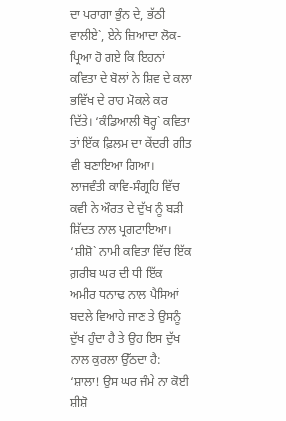ਦਾ ਪਰਾਗਾ ਭੁੰਨ ਦੇ, ਭੱਠੀ ਵਾਲੀਏ`, ਏਨੇ ਜ਼ਿਆਦਾ ਲੋਕ-ਪ੍ਰਿਆ ਹੋ ਗਏ ਕਿ ਇਹਨਾਂ ਕਵਿਤਾ ਦੇ ਬੋਲਾਂ ਨੇ ਸ਼ਿਵ ਦੇ ਕਲਾ ਭਵਿੱਖ ਦੇ ਰਾਹ ਮੋਕਲੇ ਕਰ ਦਿੱਤੇ। ‘ਕੰਡਿਆਲੀ ਥੋਰ੍ਹ` ਕਵਿਤਾ ਤਾਂ ਇੱਕ ਫ਼ਿਲਮ ਦਾ ਕੇਂਦਰੀ ਗੀਤ ਵੀ ਬਣਾਇਆ ਗਿਆ। ਲਾਜਵੰਤੀ ਕਾਵਿ-ਸੰਗ੍ਰਹਿ ਵਿੱਚ ਕਵੀ ਨੇ ਔਰਤ ਦੇ ਦੁੱਖ ਨੂੰ ਬੜੀ ਸ਼ਿੱਦਤ ਨਾਲ ਪ੍ਰਗਟਾਇਆ। ‘ਸ਼ੀਸ਼ੋ` ਨਾਮੀ ਕਵਿਤਾ ਵਿੱਚ ਇੱਕ ਗ਼ਰੀਬ ਘਰ ਦੀ ਧੀ ਇੱਕ ਅਮੀਰ ਧਨਾਢ ਨਾਲ ਪੈਸਿਆਂ ਬਦਲੇ ਵਿਆਹੇ ਜਾਣ ਤੇ ਉਸਨੂੰ ਦੁੱਖ ਹੁੰਦਾ ਹੈ ਤੇ ਉਹ ਇਸ ਦੁੱਖ ਨਾਲ ਕੁਰਲਾ ਉੱਠਦਾ ਹੈ:
‘ਸ਼ਾਲਾ! ਉਸ ਘਰ ਜੰਮੇ ਨਾ ਕੋਈ ਸ਼ੀਸ਼ੋ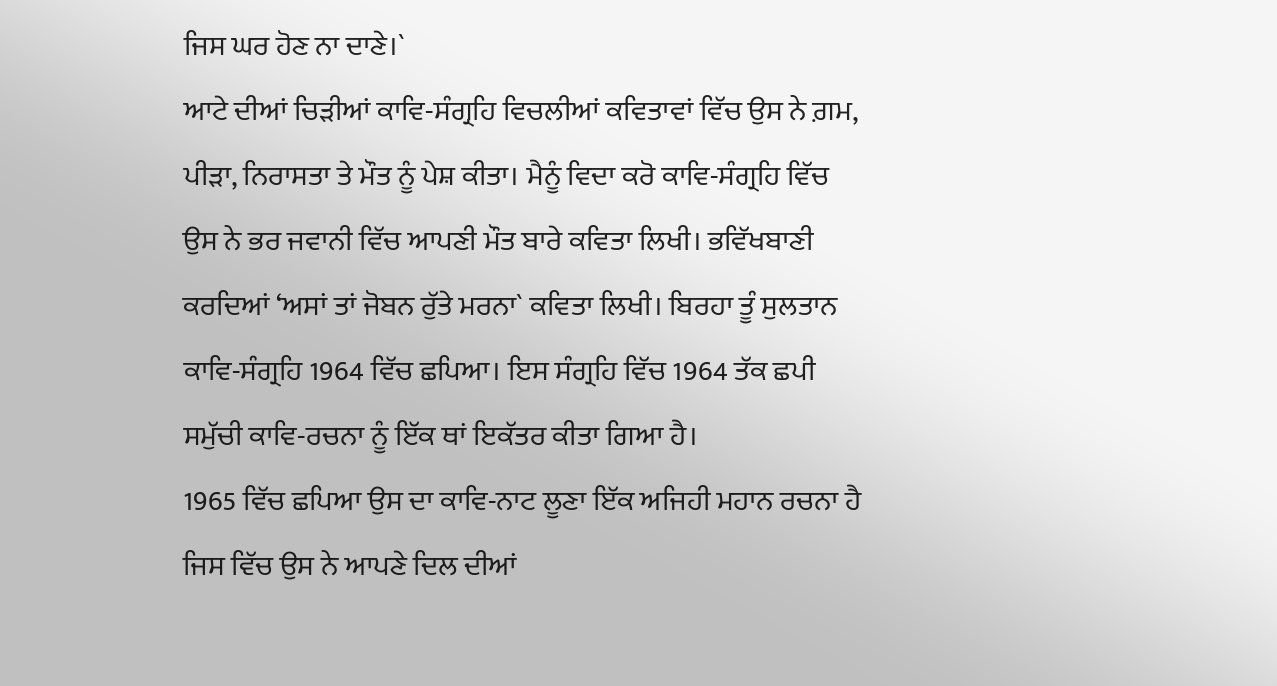ਜਿਸ ਘਰ ਹੋਣ ਨਾ ਦਾਣੇ।`
ਆਟੇ ਦੀਆਂ ਚਿੜੀਆਂ ਕਾਵਿ-ਸੰਗ੍ਰਹਿ ਵਿਚਲੀਆਂ ਕਵਿਤਾਵਾਂ ਵਿੱਚ ਉਸ ਨੇ ਗ਼ਮ, ਪੀੜਾ, ਨਿਰਾਸਤਾ ਤੇ ਮੌਤ ਨੂੰ ਪੇਸ਼ ਕੀਤਾ। ਮੈਨੂੰ ਵਿਦਾ ਕਰੋ ਕਾਵਿ-ਸੰਗ੍ਰਹਿ ਵਿੱਚ ਉਸ ਨੇ ਭਰ ਜਵਾਨੀ ਵਿੱਚ ਆਪਣੀ ਮੌਤ ਬਾਰੇ ਕਵਿਤਾ ਲਿਖੀ। ਭਵਿੱਖਬਾਣੀ ਕਰਦਿਆਂ ‘ਅਸਾਂ ਤਾਂ ਜੋਬਨ ਰੁੱਤੇ ਮਰਨਾ` ਕਵਿਤਾ ਲਿਖੀ। ਬਿਰਹਾ ਤੂੰ ਸੁਲਤਾਨ ਕਾਵਿ-ਸੰਗ੍ਰਹਿ 1964 ਵਿੱਚ ਛਪਿਆ। ਇਸ ਸੰਗ੍ਰਹਿ ਵਿੱਚ 1964 ਤੱਕ ਛਪੀ ਸਮੁੱਚੀ ਕਾਵਿ-ਰਚਨਾ ਨੂੰ ਇੱਕ ਥਾਂ ਇਕੱਤਰ ਕੀਤਾ ਗਿਆ ਹੈ।
1965 ਵਿੱਚ ਛਪਿਆ ਉਸ ਦਾ ਕਾਵਿ-ਨਾਟ ਲੂਣਾ ਇੱਕ ਅਜਿਹੀ ਮਹਾਨ ਰਚਨਾ ਹੈ ਜਿਸ ਵਿੱਚ ਉਸ ਨੇ ਆਪਣੇ ਦਿਲ ਦੀਆਂ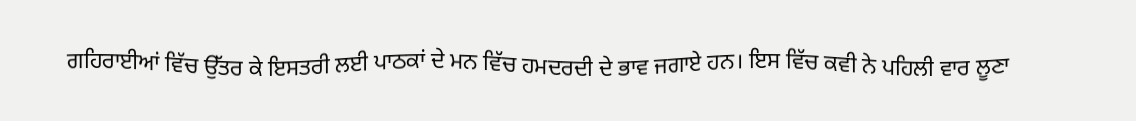ਗਹਿਰਾਈਆਂ ਵਿੱਚ ਉੱਤਰ ਕੇ ਇਸਤਰੀ ਲਈ ਪਾਠਕਾਂ ਦੇ ਮਨ ਵਿੱਚ ਹਮਦਰਦੀ ਦੇ ਭਾਵ ਜਗਾਏ ਹਨ। ਇਸ ਵਿੱਚ ਕਵੀ ਨੇ ਪਹਿਲੀ ਵਾਰ ਲੂਣਾ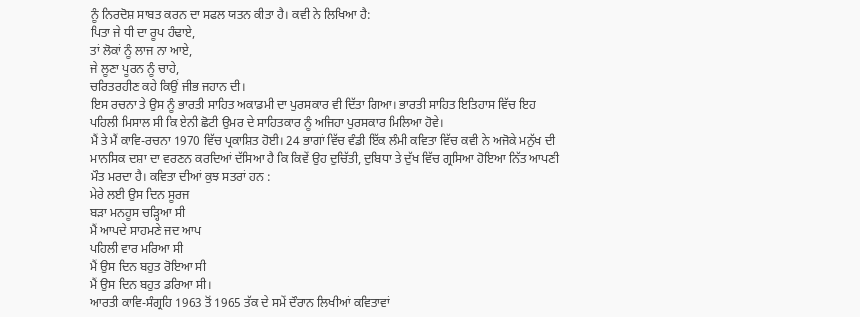ਨੂੰ ਨਿਰਦੋਸ਼ ਸਾਬਤ ਕਰਨ ਦਾ ਸਫਲ ਯਤਨ ਕੀਤਾ ਹੈ। ਕਵੀ ਨੇ ਲਿਖਿਆ ਹੈ:
ਪਿਤਾ ਜੇ ਧੀ ਦਾ ਰੂਪ ਹੰਢਾਏ,
ਤਾਂ ਲੋਕਾਂ ਨੂੰ ਲਾਜ ਨਾ ਆਏ,
ਜੇ ਲੂਣਾ ਪੂਰਨ ਨੂੰ ਚਾਹੇ,
ਚਰਿਤਰਹੀਣ ਕਹੇ ਕਿਉਂ ਜੀਭ ਜਹਾਨ ਦੀ।
ਇਸ ਰਚਨਾ ਤੇ ਉਸ ਨੂੰ ਭਾਰਤੀ ਸਾਹਿਤ ਅਕਾਡਮੀ ਦਾ ਪੁਰਸਕਾਰ ਵੀ ਦਿੱਤਾ ਗਿਆ। ਭਾਰਤੀ ਸਾਹਿਤ ਇਤਿਹਾਸ ਵਿੱਚ ਇਹ ਪਹਿਲੀ ਮਿਸਾਲ ਸੀ ਕਿ ਏਨੀ ਛੋਟੀ ਉਮਰ ਦੇ ਸਾਹਿਤਕਾਰ ਨੂੰ ਅਜਿਹਾ ਪੁਰਸਕਾਰ ਮਿਲਿਆ ਹੋਵੇ।
ਮੈਂ ਤੇ ਮੈਂ ਕਾਵਿ-ਰਚਨਾ 1970 ਵਿੱਚ ਪ੍ਰਕਾਸ਼ਿਤ ਹੋਈ। 24 ਭਾਗਾਂ ਵਿੱਚ ਵੰਡੀ ਇੱਕ ਲੰਮੀ ਕਵਿਤਾ ਵਿੱਚ ਕਵੀ ਨੇ ਅਜੋਕੇ ਮਨੁੱਖ ਦੀ ਮਾਨਸਿਕ ਦਸ਼ਾ ਦਾ ਵਰਣਨ ਕਰਦਿਆਂ ਦੱਸਿਆ ਹੈ ਕਿ ਕਿਵੇਂ ਉਹ ਦੁਚਿੱਤੀ, ਦੁਬਿਧਾ ਤੇ ਦੁੱਖ ਵਿੱਚ ਗ੍ਰਸਿਆ ਹੋਇਆ ਨਿੱਤ ਆਪਣੀ ਮੌਤ ਮਰਦਾ ਹੈ। ਕਵਿਤਾ ਦੀਆਂ ਕੁਝ ਸਤਰਾਂ ਹਨ :
ਮੇਰੇ ਲਈ ਉਸ ਦਿਨ ਸੂਰਜ
ਬੜਾ ਮਨਹੂਸ ਚੜ੍ਹਿਆ ਸੀ
ਮੈਂ ਆਪਦੇ ਸਾਹਮਣੇ ਜਦ ਆਪ
ਪਹਿਲੀ ਵਾਰ ਮਰਿਆ ਸੀ
ਮੈਂ ਉਸ ਦਿਨ ਬਹੁਤ ਰੋਇਆ ਸੀ
ਮੈਂ ਉਸ ਦਿਨ ਬਹੁਤ ਡਰਿਆ ਸੀ।
ਆਰਤੀ ਕਾਵਿ-ਸੰਗ੍ਰਹਿ 1963 ਤੋਂ 1965 ਤੱਕ ਦੇ ਸਮੇਂ ਦੌਰਾਨ ਲਿਖੀਆਂ ਕਵਿਤਾਵਾਂ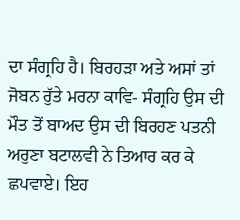ਦਾ ਸੰਗ੍ਰਹਿ ਹੈ। ਬਿਰਹੜਾ ਅਤੇ ਅਸਾਂ ਤਾਂ ਜੋਬਨ ਰੁੱਤੇ ਮਰਨਾ ਕਾਵਿ- ਸੰਗ੍ਰਹਿ ਉਸ ਦੀ ਮੌਤ ਤੋਂ ਬਾਅਦ ਉਸ ਦੀ ਬਿਰਹਣ ਪਤਨੀ ਅਰੁਣਾ ਬਟਾਲਵੀ ਨੇ ਤਿਆਰ ਕਰ ਕੇ ਛਪਵਾਏ। ਇਹ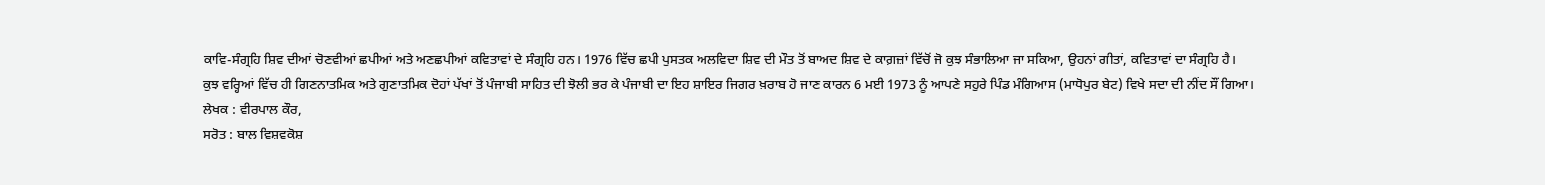ਕਾਵਿ-ਸੰਗ੍ਰਹਿ ਸ਼ਿਵ ਦੀਆਂ ਚੋਣਵੀਆਂ ਛਪੀਆਂ ਅਤੇ ਅਣਛਪੀਆਂ ਕਵਿਤਾਵਾਂ ਦੇ ਸੰਗ੍ਰਹਿ ਹਨ। 1976 ਵਿੱਚ ਛਪੀ ਪੁਸਤਕ ਅਲਵਿਦਾ ਸ਼ਿਵ ਦੀ ਮੌਤ ਤੋਂ ਬਾਅਦ ਸ਼ਿਵ ਦੇ ਕਾਗ਼ਜ਼ਾਂ ਵਿੱਚੋਂ ਜੋ ਕੁਝ ਸੰਭਾਲਿਆ ਜਾ ਸਕਿਆ, ਉਹਨਾਂ ਗੀਤਾਂ, ਕਵਿਤਾਵਾਂ ਦਾ ਸੰਗ੍ਰਹਿ ਹੈ।
ਕੁਝ ਵਰ੍ਹਿਆਂ ਵਿੱਚ ਹੀ ਗਿਣਨਾਤਮਿਕ ਅਤੇ ਗੁਣਾਤਮਿਕ ਦੋਹਾਂ ਪੱਖਾਂ ਤੋਂ ਪੰਜਾਬੀ ਸਾਹਿਤ ਦੀ ਝੋਲੀ ਭਰ ਕੇ ਪੰਜਾਬੀ ਦਾ ਇਹ ਸ਼ਾਇਰ ਜਿਗਰ ਖ਼ਰਾਬ ਹੋ ਜਾਣ ਕਾਰਨ 6 ਮਈ 1973 ਨੂੰ ਆਪਣੇ ਸਹੁਰੇ ਪਿੰਡ ਮੰਗਿਆਸ (ਮਾਧੋਪੁਰ ਬੇਟ) ਵਿਖੇ ਸਦਾ ਦੀ ਨੀਂਦ ਸੌਂ ਗਿਆ।
ਲੇਖਕ : ਵੀਰਪਾਲ ਕੌਰ,
ਸਰੋਤ : ਬਾਲ ਵਿਸ਼ਵਕੋਸ਼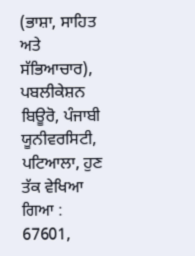(ਭਾਸ਼ਾ, ਸਾਹਿਤ ਅਤੇ ਸੱਭਿਆਚਾਰ), ਪਬਲੀਕੇਸ਼ਨ ਬਿਊਰੋ, ਪੰਜਾਬੀ ਯੂਨੀਵਰਸਿਟੀ, ਪਟਿਆਲਾ, ਹੁਣ ਤੱਕ ਵੇਖਿਆ ਗਿਆ : 67601,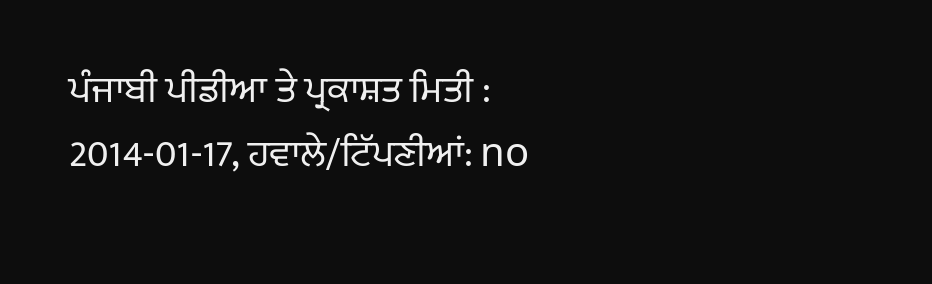ਪੰਜਾਬੀ ਪੀਡੀਆ ਤੇ ਪ੍ਰਕਾਸ਼ਤ ਮਿਤੀ : 2014-01-17, ਹਵਾਲੇ/ਟਿੱਪਣੀਆਂ: no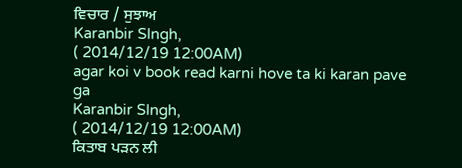ਵਿਚਾਰ / ਸੁਝਾਅ
Karanbir SIngh,
( 2014/12/19 12:00AM)
agar koi v book read karni hove ta ki karan pave ga
Karanbir SIngh,
( 2014/12/19 12:00AM)
ਕਿਤਾਬ ਪੜਨ ਲੀ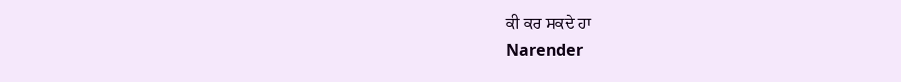ਕੀ ਕਰ ਸਕਦੇ ਹਾ
Narender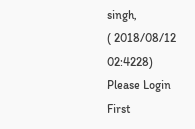singh,
( 2018/08/12 02:4228)
Please Login First